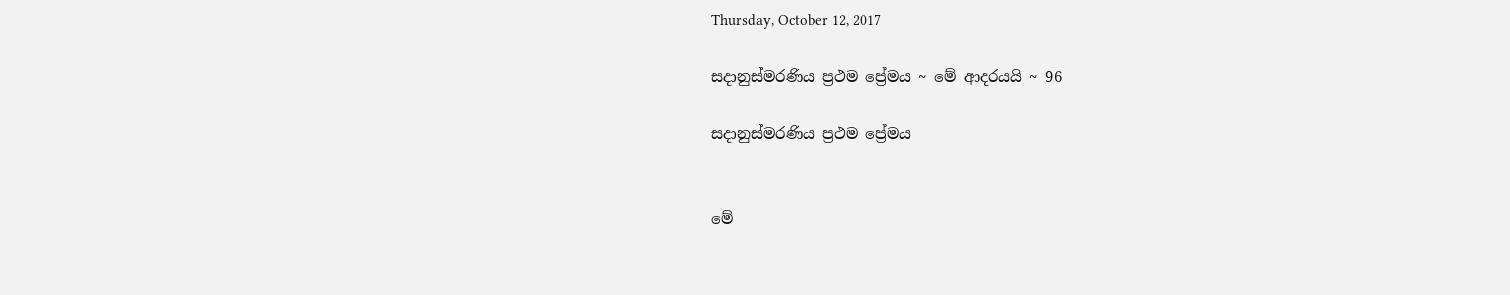Thursday, October 12, 2017

සදානුස්මරණිය ප්‍රථම ප්‍රේමය ~ මේ ආදරයයි ~ 96

සදානුස්මරණිය ප්‍රථම ප්‍රේමය


මේ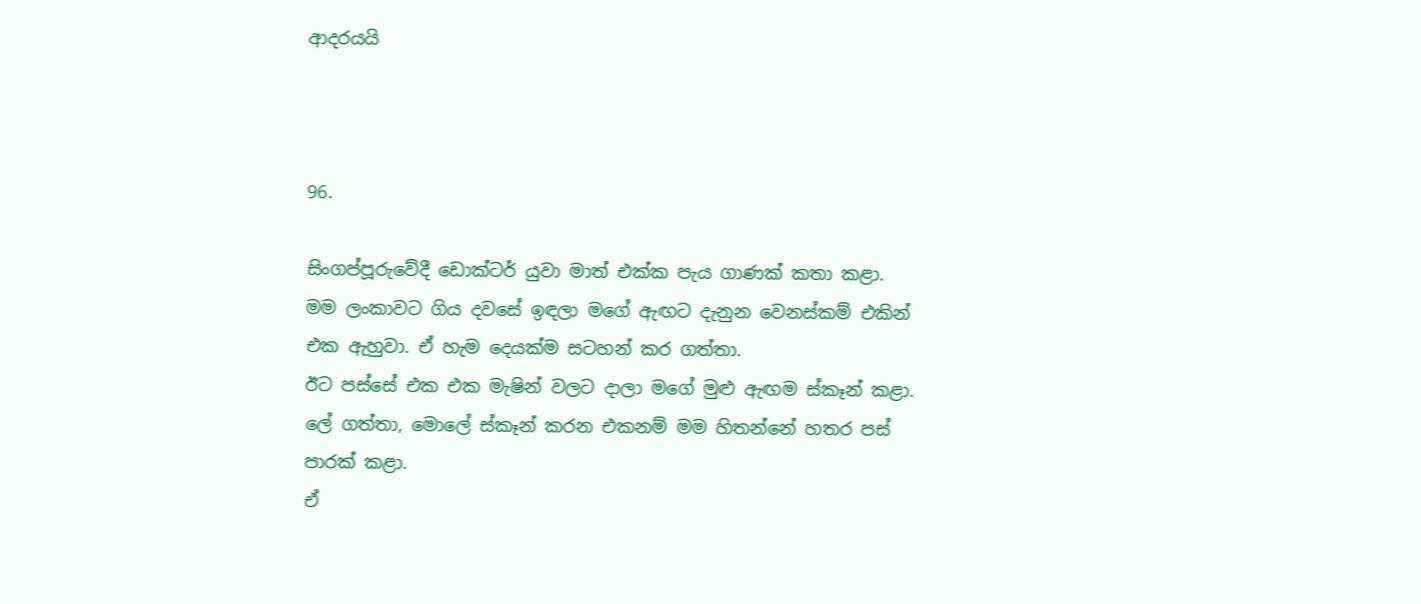ආදරයයි



96.

සිංගප්පූරුවේදී ඩොක්ටර් යුවා මාත් එක්ක පැය ගාණක් කතා කළා.
මම ලංකාවට ගිය දවසේ ඉඳලා මගේ ඇඟට දැනුන වෙනස්කම් එකින් එක ඇහුවා. ඒ හැම දෙයක්ම සටහන් කර ගත්තා.
ඊට පස්සේ එක එක මැෂින් වලට දාලා මගේ මුළු ඇඟම ස්කෑන් කළා. ලේ ගත්තා, මොලේ ස්කෑන් කරන එකනම් මම හිතන්නේ හතර පස් පාරක් කළා.
ඒ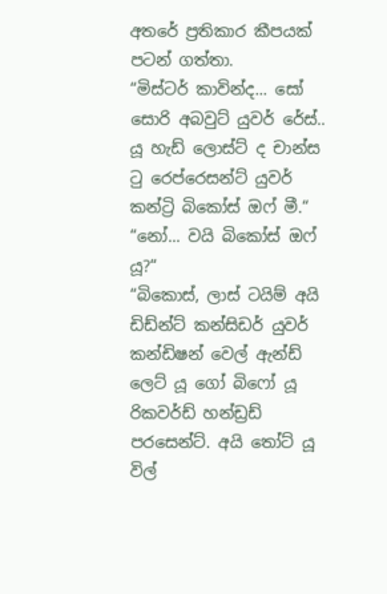අතරේ ප්‍රතිකාර කීපයක් පටන් ගත්තා.
“මිස්ටර් කාවින්ද... සෝ සොරි අබවුට් යුවර් රේස්.. යූ හැඩ් ලොස්ට් ද චාන්ස ටු රෙප්රෙසන්ට් යුවර් කන්ට්‍රි බිකෝස් ඔෆ් මී.“
“නෝ... වයි බිකෝස් ඔෆ් යූ?“
“බිකොස්, ලාස් ටයිම් අයි ඩිඩ්න්ට් කන්සිඩර් යුවර් කන්ඩිෂන් වෙල් ඇන්ඩ් ලෙට් යූ ගෝ බිෆෝ යූ රිකවර්ඩ් හන්ඩ්‍රඩ් පරසෙන්ට්. අයි තෝට් යූ විල්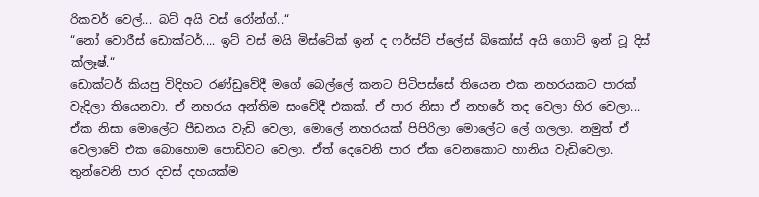රිකවර් වෙල්... බට් අයි වස් රෝන්ග්..“
“නෝ වොරීස් ඩොක්ටර්.... ඉට් වස් මයි මිස්ටේක් ඉන් ද ෆර්ස්ට් ප්ලේස් බිකෝස් අයි ගොට් ඉන් ටූ දිස් ක්ලෑෂ්.“
ඩොක්ටර් කියපු විදිහට රණ්ඩුවේදී මගේ බෙල්ලේ කනට පිටිපස්සේ තියෙන එක නහරයකට පාරක් වැදිලා තියෙනවා. ඒ නහරය අන්තිම සංවේදී එකක්. ඒ පාර නිසා ඒ නහරේ තද වෙලා හිර වෙලා... ඒක නිසා මොලේට පීඩනය වැඩි වෙලා, මොලේ නහරයක් පිපිරිලා මොලේට ලේ ගලලා. නමුත් ඒ වෙලාවේ එක බොහොම පොඩිවට වෙලා. ඒත් දෙවෙනි පාර ඒක වෙනකොට හානිය වැඩිවෙලා. තුන්වෙනි පාර දවස් දහයක්ම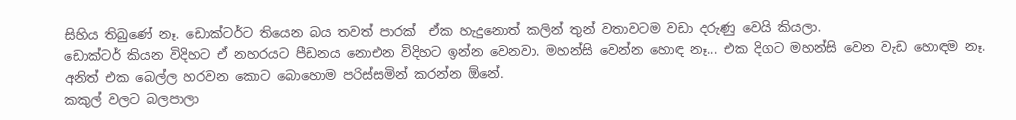සිහිය තිබුණේ නෑ. ඩොක්ටර්ට තියෙන බය තවත් පාරක්  ඒක හැදුනොත් කලින් තුන් වතාවටම වඩා දරුණු වෙයි කියලා.
ඩොක්ටර් කියන විදිහට ඒ නහරයට පීඩනය නොඑන විදිහට ඉන්න වෙනවා. මහන්සි වෙන්න හොඳ නෑ... එක දිගට මහන්සි වෙන වැඩ හොඳම නෑ. අනිත් එක බෙල්ල හරවන කොට බොහොම පරිස්සමින් කරන්න ඕනේ.
කකුල් වලට බලපාලා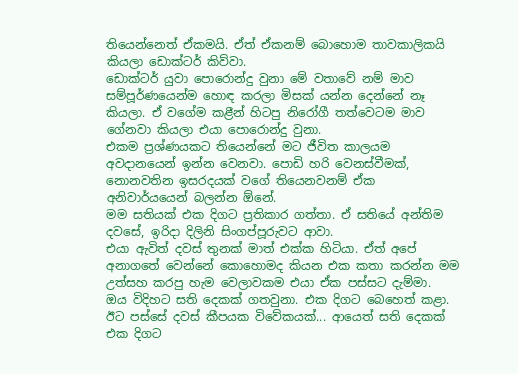තියෙන්නෙත් ඒකමයි. ඒත් ඒකනම් බොහොම තාවකාලිකයි කියලා ඩොක්ටර් කිව්වා.
ඩොක්ටර් යුවා පොරොන්දු වුනා මේ වතාවේ නම් මාව සම්පූර්ණයෙන්ම හොඳ කරලා මිසක් යන්න දෙන්නේ නෑ කියලා. ඒ වගේම කළීන් හිටපු නිරෝගී තත්වෙටම මාව ගේනවා කියලා එයා පොරොන්දු වුනා.
එකම ප්‍රශ්ණයකට තියෙන්නේ මට ජීවිත කාලයම අවදානයෙන් ඉන්න වෙනවා. පොඩි හරි වෙනස්වීමක්, නොනවතින ඉසරදයක් වගේ තියෙනවනම් ඒක අනිවාර්යයෙන් බලන්න ඕනේ.
මම සතියක් එක දිගට ප්‍රතිකාර ගත්තා. ඒ සතියේ අන්තිම දවසේ, ඉරිදා දිලිනි සිංගප්පූරුවට ආවා.
එයා ඇවිත් දවස් තුනක් මාත් එක්ක හිටියා. ඒත් අපේ අනාගතේ වෙන්නේ කොහොමද කියන එක කතා කරන්න මම උත්සහ කරපු හැම වෙලාවකම එයා ඒක පස්සට දැම්මා.
ඔය විදිහට සති දෙකක් ගතවුනා. එක දිගට බෙහෙත් කළා. ඊට පස්සේ දවස් කීපයක විවේකයක්... ආයෙත් සති දෙකක් එක දිගට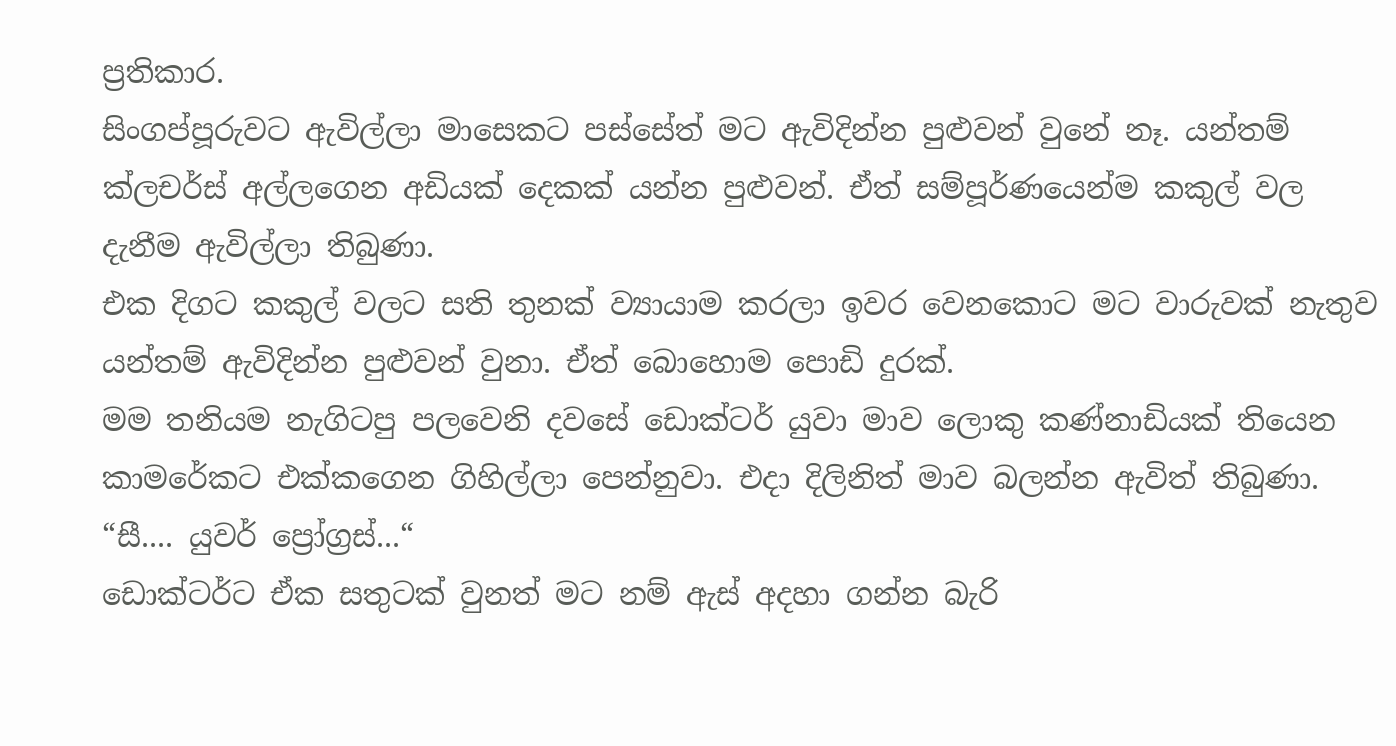ප්‍රතිකාර.
සිංගප්පූරුවට ඇවිල්ලා මාසෙකට පස්සේත් මට ඇවිදින්න පුළුවන් වුනේ නෑ. යන්තම් ක්ලචර්ස් අල්ලගෙන අඩියක් දෙකක් යන්න පුළුවන්. ඒත් සම්පූර්ණයෙන්ම කකුල් වල දැනීම ඇවිල්ලා තිබුණා.
එක දිගට කකුල් වලට සති තුනක් ව්‍යායාම කරලා ඉවර වෙනකොට මට වාරුවක් නැතුව යන්තම් ඇවිදින්න පුළුවන් වුනා. ඒත් බොහොම පොඩි දුරක්.
මම තනියම නැගිටපු පලවෙනි දවසේ ඩොක්ටර් යුවා මාව ලොකු කණ්නාඩියක් තියෙන කාමරේකට එක්කගෙන ගිහිල්ලා පෙන්නුවා. එදා දිලිනිත් මාව බලන්න ඇවිත් තිබුණා.
“සී.... යුවර් ප්‍රෝග්‍රස්...“
ඩොක්ටර්ට ඒක සතුටක් වුනත් මට නම් ඇස් අදහා ගන්න බැරි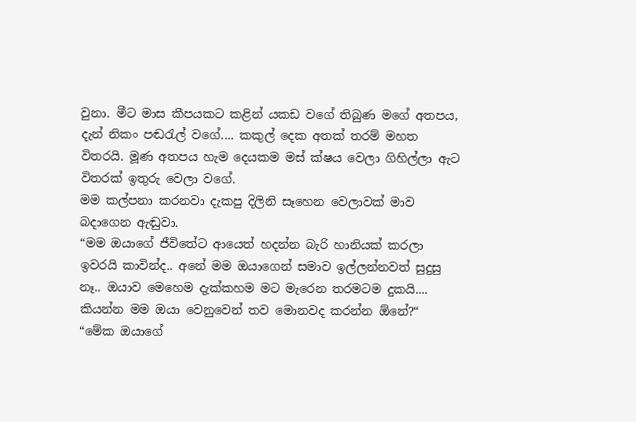වුනා. මීට මාස කීපයකට කළින් යකඩ වගේ තිබුණ මගේ අතපය, දැන් නිකං පඬරැල් වගේ.... කකුල් දෙක අතක් තරම් මහත විතරයි. මූණ අතපය හැම දෙයකම මස් ක්ෂය වෙලා ගිහිල්ලා ඇට විතරක් ඉතුරු වෙලා වගේ.
මම කල්පනා කරනවා දැකපු දිලිනි සෑහෙන වෙලාවක් මාව බදාගෙන ඇඬුවා.
“මම ඔයාගේ ජීවිතේට ආයෙත් හදන්න බැරි හානියක් කරලා ඉවරයි කාවින්ද.. අනේ මම ඔයාගෙන් සමාව ඉල්ලන්නවත් සුදුසු නෑ.. ඔයාව මෙහෙම දැක්කහම මට මැරෙන තරමටම දුකයි.... කියන්න මම ඔයා වෙනුවෙන් තව මොනවද කරන්න ඕනේ?“
“මේක ඔයාගේ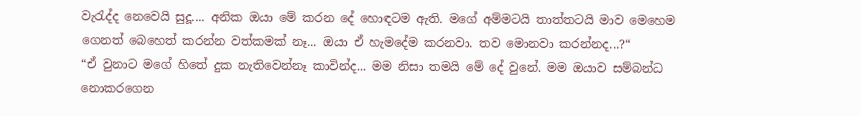වැරැද්ද නෙවෙයි සුදූ.... අනික ඔයා මේ කරන දේ හොඳටම ඇති. මගේ අම්මටයි තාත්තටයි මාව මෙහෙම ගෙනත් බෙහෙත් කරන්න වත්කමක් නෑ... ඔයා ඒ හැමදේම කරනවා. තව මොනවා කරන්නද...?“
“ඒ වුනාට මගේ හිතේ දුක නැතිවෙන්නෑ කාවින්ද... මම නිසා තමයි මේ දේ වුනේ. මම ඔයාව සම්බන්ධ නොකරගෙන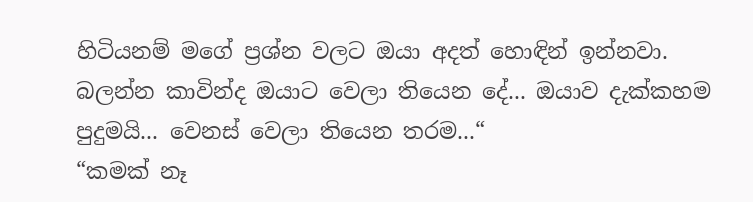හිටියනම් මගේ ප්‍රශ්න වලට ඔයා අදත් හොඳින් ඉන්නවා. බලන්න කාවින්ද ඔයාට වෙලා තියෙන දේ... ඔයාව දැක්කහම පුදුමයි... වෙනස් වෙලා තියෙන තරම...“
“කමක් නෑ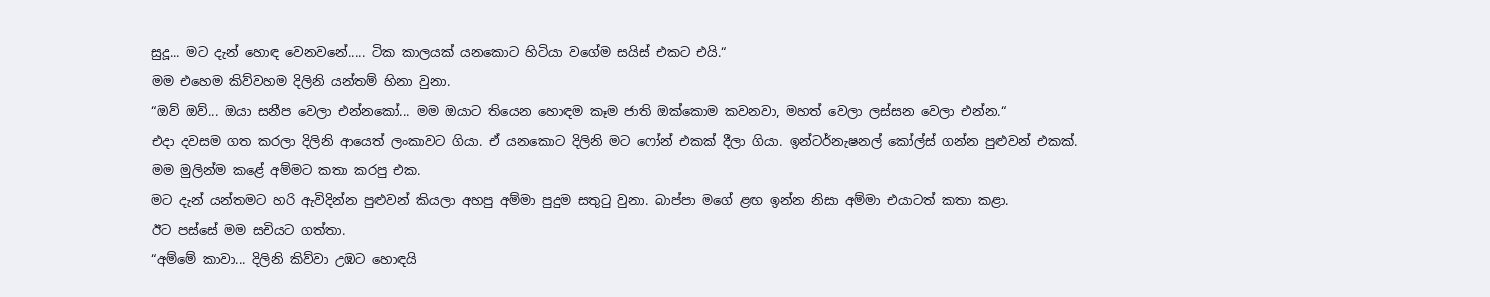සුදූ... මට දැන් හොඳ වෙනවනේ..... ටික කාලයක් යනකොට හිටියා වගේම සයිස් එකට එයි.“
මම එහෙම කිව්වහම දිලිනි යන්තම් හිනා වුනා.
“ඔව් ඔව්... ඔයා සනීප වෙලා එන්නකෝ... මම ඔයාට තියෙන හොඳම කෑම ජාති ඔක්කොම කවනවා, මහත් වෙලා ලස්සන වෙලා එන්න.“
එදා දවසම ගත කරලා දිලිනි ආයෙත් ලංකාවට ගියා. ඒ යනකොට දිලිනි මට ෆෝන් එකක් දීලා ගියා. ඉන්ටර්නැෂනල් කෝල්ස් ගන්න පුළුවන් එකක්.
මම මුලින්ම කළේ අම්මට කතා කරපු එක.
මට දැන් යන්තමට හරි ඇවිදින්න පුළුවන් කියලා අහපු අම්මා පුදුම සතුටු වුනා. බාප්පා මගේ ළඟ ඉන්න නිසා අම්මා එයාටත් කතා කළා.
ඊට පස්සේ මම සචියට ගත්තා.
“අම්මේ කාවා... දිලිනි කිව්වා උඹට හොඳයි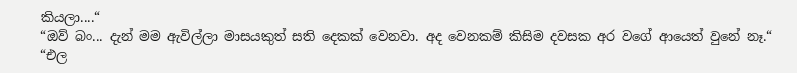කියලා....“
“ඔව් බං... දැන් මම ඇවිල්ලා මාසයකුත් සති දෙකක් වෙනවා. අද වෙනකම් කිසිම දවසක අර වගේ ආයෙත් වුනේ නෑ.“
“එල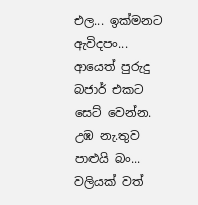එල... ඉක්මනට ඇවිදපං... ආයෙත් පුරුදු බජාර් එකට සෙට් වෙන්න. උඹ නැ.තුව පාළුයි බං... වලියක් වත්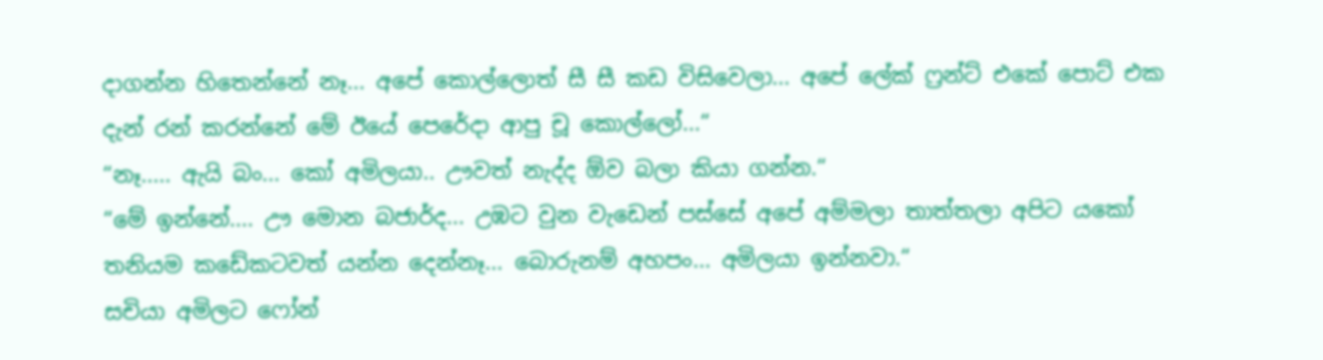දාගන්න හිතෙන්නේ නෑ... අපේ කොල්ලොත් සී සී කඩ විසිවෙලා... අපේ ලේක් ෆ්‍රන්ට් එකේ පොට් එක දැන් රන් කරන්නේ මේ ඊයේ පෙරේදා ආපු චූ කොල්ලෝ...“
“නෑ..... ඇයි බං... කෝ අමිලයා.. ඌවත් නැද්ද ඕව බලා කියා ගන්න.“
“මේ ඉන්නේ.... ඌ මොන බජාර්ද... උඹට වුන වැඩෙන් පස්සේ අපේ අම්මලා තාත්තලා අපිට යකෝ තනියම කඩේකටවත් යන්න දෙන්නෑ... බොරුනම් අහපං... අමිලයා ඉන්නවා.“
සචියා අමිලට ෆෝන්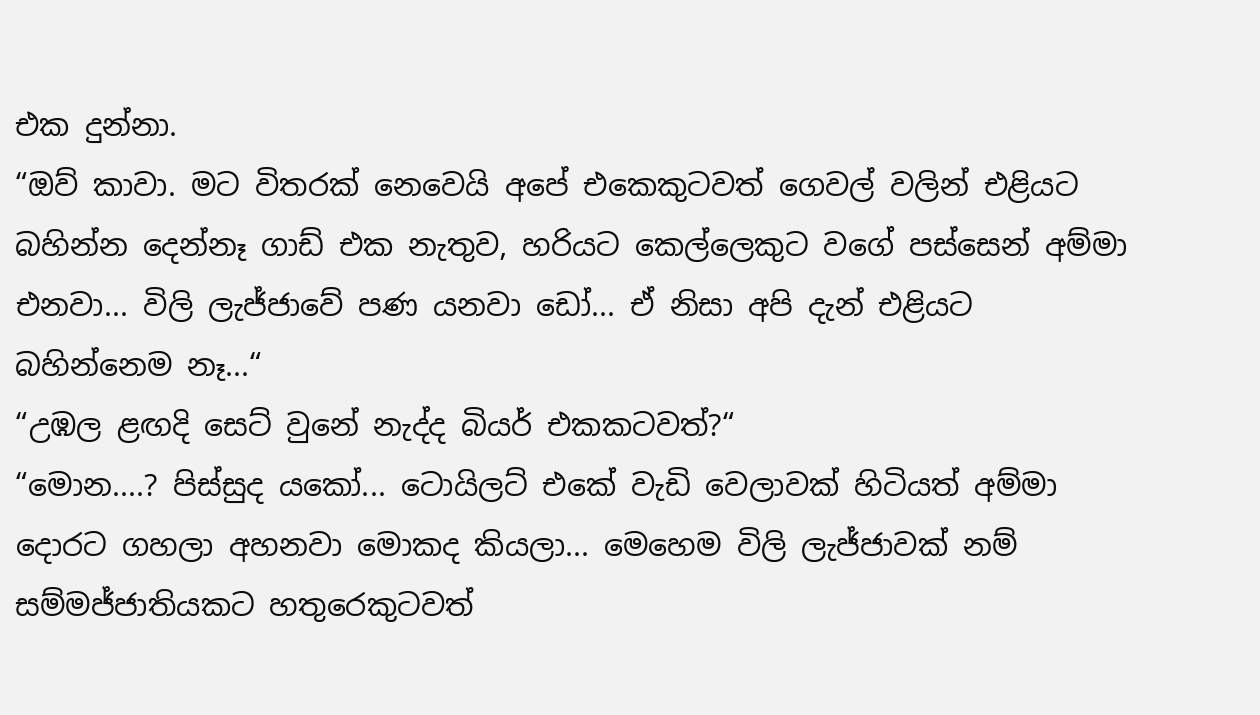එක දුන්නා.
“ඔව් කාවා. මට විතරක් නෙවෙයි අපේ එකෙකුටවත් ගෙවල් වලින් එළියට බහින්න දෙන්නෑ ගාඩ් එක නැතුව, හරියට කෙල්ලෙකුට වගේ පස්සෙන් අම්මා එනවා... විලි ලැජ්ජාවේ පණ යනවා ඩෝ... ඒ නිසා අපි දැන් එළියට බහින්නෙම නෑ...“
“උඹල ළඟදි සෙට් වුනේ නැද්ද බියර් එකකටවත්?“
“මොන....? පිස්සුද යකෝ... ටොයිලට් එකේ වැඩි වෙලාවක් හිටියත් අම්මා දොරට ගහලා අහනවා මොකද කියලා... මෙහෙම විලි ලැජ්ජාවක් නම් සම්මජ්ජාතියකට හතුරෙකුටවත්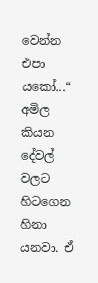වෙන්න එපා යකෝ...“
අමිල කියන දේවල් වලට හිටගෙන හිනා යනවා. ඒ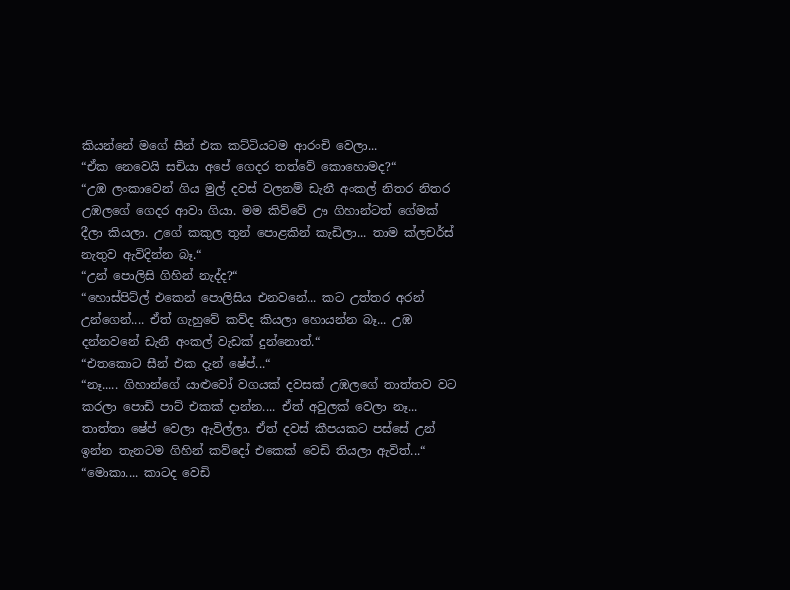කියන්නේ මගේ සීන් එක කට්ටියටම ආරංචි වෙලා...
“ඒක නෙවෙයි සචියා අපේ ගෙදර තත්වේ කොහොමද?“
“උඹ ලංකාවෙන් ගිය මුල් දවස් වලනම් ඩැනී අංකල් නිතර නිතර උඹලගේ ගෙදර ආවා ගියා. මම කිව්වේ ඌ ගිහාන්ටත් ගේමක් දීලා කියලා. උගේ කකුල තුන් පොළකින් කැඩිලා... තාම ක්ලචර්ස් නැතුව ඇවිදින්න බෑ.“
“උන් පොලිසි ගිහින් නැද්ද?“
“හොස්පිට්ල් එකෙන් පොලිසිය එනවනේ... කට උත්තර අරන් උන්ගෙන්.... ඒත් ගැහුවේ කව්ද කියලා හොයන්න බෑ... උඹ දන්නවනේ ඩැනී අංකල් වැඩක් දුන්නොත්.“
“එතකොට සීන් එක දැන් ෂේප්...“
“නෑ..... ගිහාන්ගේ යාළුවෝ වගයක් දවසක් උඹලගේ තාත්තව වට කරලා පොඩි පාට් එකක් දාන්න.... ඒත් අවුලක් වෙලා නෑ... තාත්තා ෂේප් වෙලා ඇවිල්ලා. ඒත් දවස් කීපයකට පස්සේ උන් ඉන්න තැනටම ගිහින් කව්දෝ එකෙක් වෙඩි තියලා ඇවිත්...“
“මොකා.... කාටද වෙඩි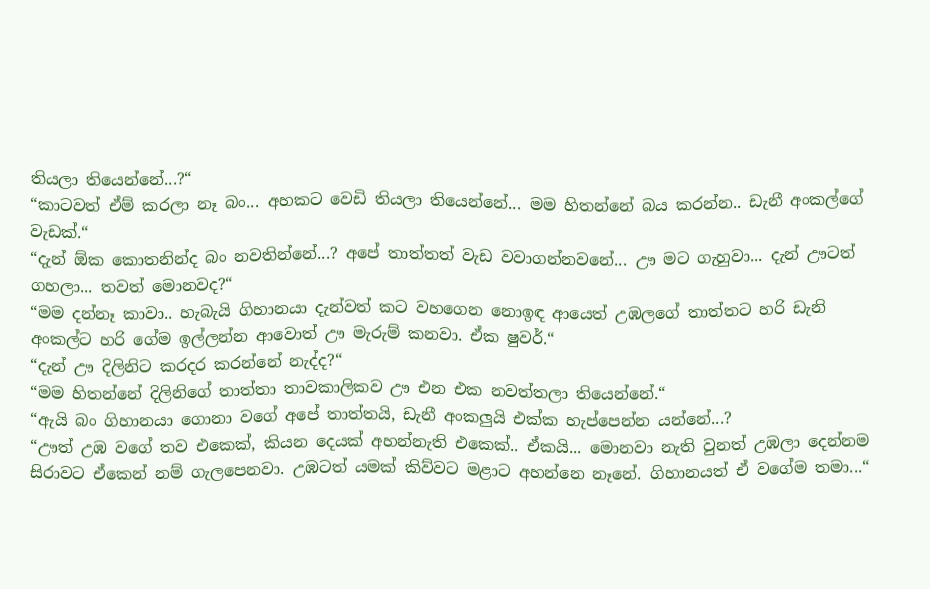තියලා තියෙන්නේ...?“
“කාටවත් ඒම් කරලා නෑ බං... අහකට වෙඩි තියලා තියෙන්නේ... මම හිතන්නේ බය කරන්න.. ඩැනී අංකල්ගේ වැඩක්.“
“දැන් ඕක කොතනින්ද බං නවතින්නේ...? අපේ තාත්තත් වැඩ වවාගන්නවනේ... ඌ මට ගැහුවා... දැන් ඌටත් ගහලා... තවත් මොනවද?“
“මම දන්නෑ කාවා.. හැබැයි ගිහානයා දැන්වත් කට වහගෙන නොඉඳ ආයෙත් උඹලගේ තාත්තට හරි ඩැනි අංකල්ට හරි ගේම ඉල්ලන්න ආවොත් ඌ මැරුම් කනවා. ඒක ෂුවර්.“
“දැන් ඌ දිලිනිට කරදර කරන්නේ නැද්ද?“
“මම හිතන්නේ දිලිනිගේ තාත්තා තාවකාලිකව ඌ එන එක නවත්තලා තියෙන්නේ.“
“ඇයි බං ගිහානයා ගොනා වගේ අපේ තාත්තයි, ඩැනී අංකලුයි එක්ක හැප්පෙන්න යන්නේ...?
“ඌත් උඹ වගේ තව එකෙක්, කියන දෙයක් අහන්නැති එකෙක්.. ඒකයි... මොනවා නැති වුනත් උඹලා දෙන්නම සිරාවට ඒකෙන් නම් ගැලපෙනවා. උඹටත් යමක් කිව්වට මළාට අහන්නෙ නෑනේ. ගිහානයත් ඒ වගේම තමා...“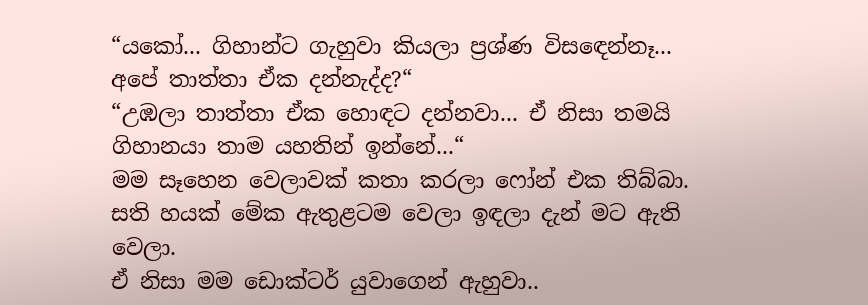“යකෝ... ගිහාන්ට ගැහුවා කියලා ප්‍රශ්ණ විසඳෙන්නෑ... අපේ තාත්තා ඒක දන්නැද්ද?“
“උඹලා තාත්තා ඒක හොඳට දන්නවා... ඒ නිසා තමයි ගිහානයා තාම යහතින් ඉන්නේ...“
මම සෑහෙන වෙලාවක් කතා කරලා ෆෝන් එක තිබ්බා. සති හයක් මේක ඇතුළටම වෙලා ඉඳලා දැන් මට ඇති වෙලා.
ඒ නිසා මම ඩොක්ටර් යුවාගෙන් ඇහුවා..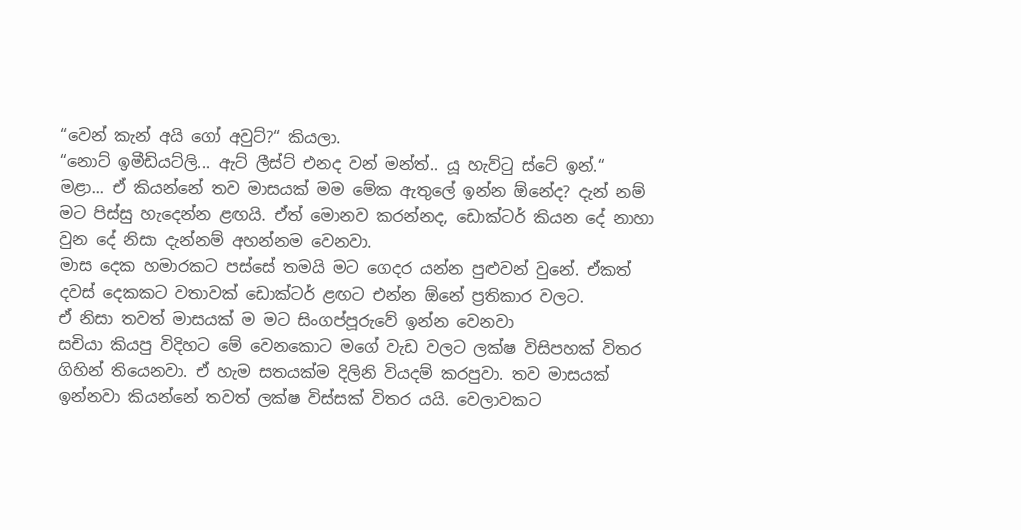“වෙන් කැන් අයි ගෝ අවුට්?“ කියලා.
“නොට් ඉමීඩියට්ලි... ඇට් ලීස්ට් එනද වන් මන්ත්.. යූ හැව්ටු ස්ටේ ඉන්.“
මළා... ඒ කියන්නේ තව මාසයක් මම මේක ඇතුලේ ඉන්න ඕනේද? දැන් නම් මට පිස්සු හැදෙන්න ළඟයි. ඒත් මොනව කරන්නද, ඩොක්ටර් කියන දේ නාහා වුන දේ නිසා දැන්නම් අහන්නම වෙනවා.
මාස දෙක හමාරකට පස්සේ තමයි මට ගෙදර යන්න පුළුවන් වුනේ. ඒකත් දවස් දෙකකට වතාවක් ඩොක්ටර් ළඟට එන්න ඕනේ ප්‍රතිකාර වලට.
ඒ නිසා තවත් මාසයක් ම මට සිංගප්පූරුවේ ඉන්න වෙනවා
සචියා කියපු විදිහට මේ වෙනකොට මගේ වැඩ වලට ලක්ෂ විසිපහක් විතර ගිහින් තියෙනවා. ඒ හැම සතයක්ම දිලිනි වියදම් කරපුවා. තව මාසයක් ඉන්නවා කියන්නේ තවත් ලක්ෂ විස්සක් විතර යයි. වෙලාවකට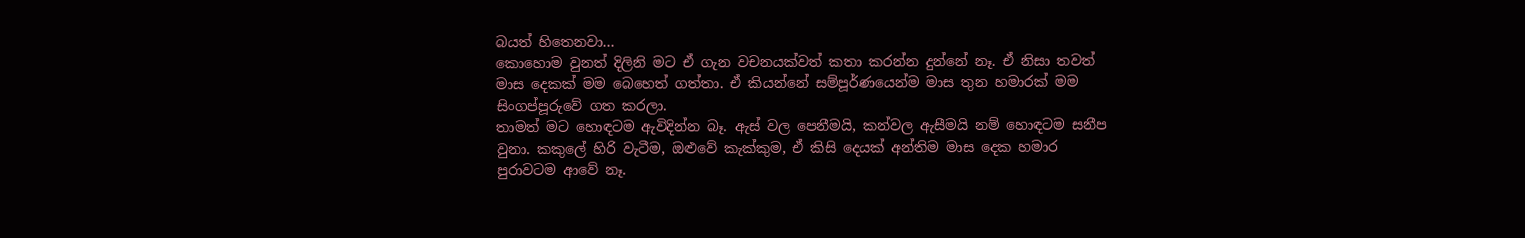බයත් හිතෙනවා...
කොහොම වුනත් දිලිනි මට ඒ ගැන වචනයක්වත් කතා කරන්න දුන්නේ නෑ. ඒ නිසා තවත් මාස දෙකක් මම බෙහෙත් ගත්තා. ඒ කියන්නේ සම්පූර්ණයෙන්ම මාස තුන හමාරක් මම සිංගප්පූරුවේ ගත කරලා.
තාමත් මට හොඳටම ඇවිදින්න බෑ. ඇස් වල පෙනීමයි, කන්වල ඇසීමයි නම් හොඳටම සනීප වුනා. කකුලේ හිරි වැටීම, ඔළුවේ කැක්කුම, ඒ කිසි දෙයක් අන්තිම මාස දෙක හමාර පුරාවටම ආවේ නෑ.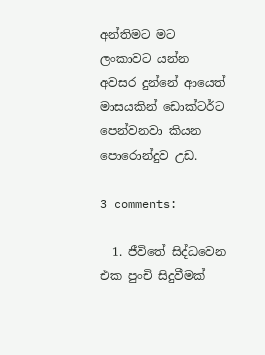අන්තිමට මට ලංකාවට යන්න අවසර දුන්නේ ආයෙත් මාසයකින් ඩොක්ටර්ට පෙන්වනවා කියන පොරොන්දුව උඩ.

3 comments:

  1. ජීවිතේ සිද්ධවෙන එක පුංචි සිදුවීමක්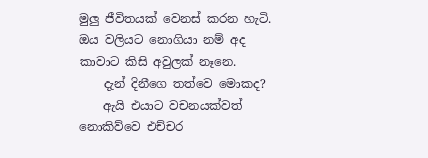මුලු ජීවිතයක් වෙනස් කරන හැටි. ඔය වලියට නොගියා නම් අද කාවාට කිසි අවුලක් නෑනෙ.
    දැන් දිනීගෙ තත්වෙ මොකද?
    ඇයි එයාට වචනයක්වත් නොකිව්වෙ එච්චර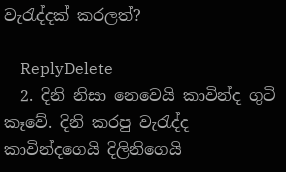වැරැද්දක් කරලත්?

    ReplyDelete
  2. දිනි නිසා නෙවෙයි කාවින්ද ගුටි කෑවේ. දිනි කරපු වැරැද්ද කාවින්දගෙයි දිලිනිගෙයි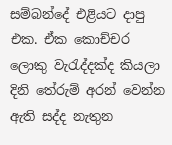සම්බන්දේ එළියට දාපු එක. ඒක කොච්චර ලොකු වැරැද්දක්ද කියලා දිනි තේරුම් අරන් වෙන්න ඇති සද්ද නැතුන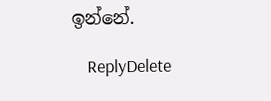ඉන්නේ.

    ReplyDelete